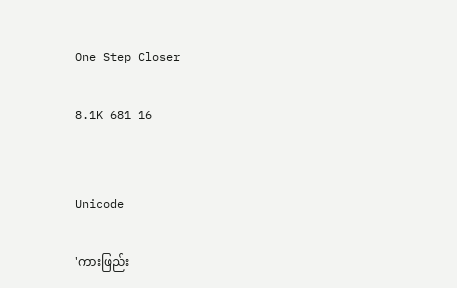One Step Closer

8.1K 681 16


Unicode

'ကားဖြည်း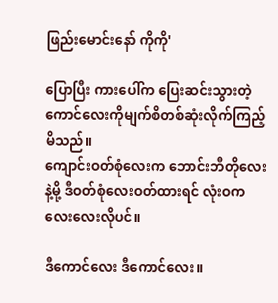ဖြည်းမောင်းနော် ကိုကို'

ပြောပြီး ကားပေါ်က ပြေးဆင်းသွားတဲ့ ကောင်လေးကိုမျက်စိတစ်ဆုံးလိုက်ကြည့်မိသည်။
ကျောင်းဝတ်စုံလေးက ဘောင်းဘီတိုလေးနဲ့မို့ ဒီဝတ်စုံလေးဝတ်ထားရင် လုံးဝကလေးလေးလိုပင်။

ဒီကောင်လေး ဒီကောင်လေး။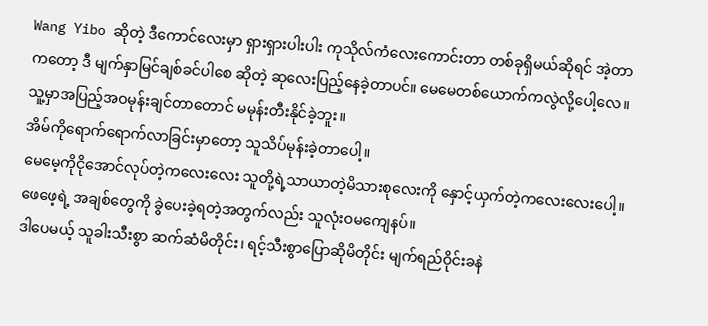Wang Yibo ဆိုတဲ့ ဒီကောင်လေးမှာ ရှားရှားပါးပါး ကုသိုလ်ကံလေးကောင်းတာ တစ်ခုရှိမယ်ဆိုရင် အဲ့တာကတော့ ဒီ မျက်နှာမြင်ချစ်ခင်ပါစေ ဆိုတဲ့ ဆုလေးပြည့်နေခဲ့တာပင်။ မေမေတစ်ယောက်ကလွဲလို့ပေါ့လေ။
သူ့မှာအပြည့်အဝမုန်းချင်တာတောင် မမုန်းတီးနိုင်ခဲ့ဘူး။
အိမ်ကိုရောက်ရောက်လာခြင်းမှာတော့ သူသိပ်မုန်းခဲ့တာပေါ့။
မေမေ့ကိုငိုအောင်လုပ်တဲ့ကလေးလေး သူတို့ရဲ့သာယာတဲ့မိသားစုလေးကို နှောင့်ယှက်တဲ့ကလေးလေးပေါ့။
ဖေဖေ့ရဲ့ အချစ်တွေကို ခွဲပေးခဲ့ရတဲ့အတွက်လည်း သူလုံးဝမကျေနပ်။
ဒါပေမယ့် သူခါးသီးစွာ ဆက်ဆံမိတိုင်း၊ ရင့်သီးစွာပြောဆိုမိတိုင်း မျက်ရည်ဝိုင်းခနဲ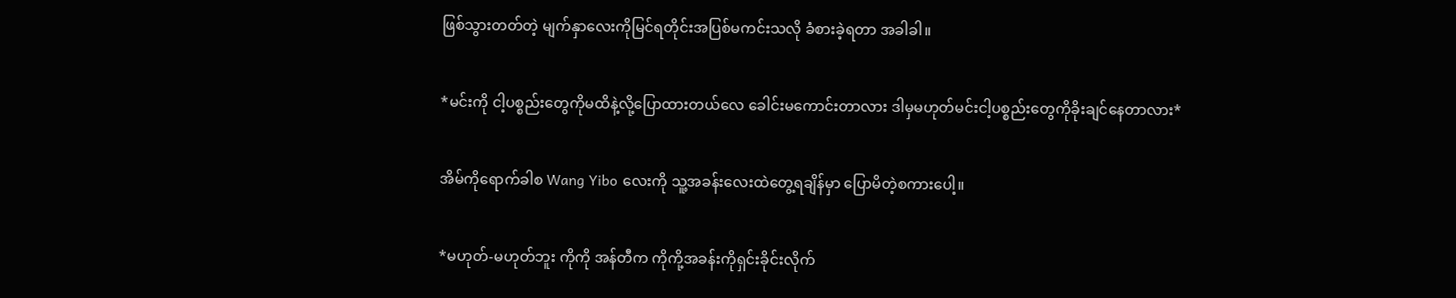ဖြစ်သွားတတ်တဲ့ မျက်နှာလေးကိုမြင်ရတိုင်းအပြစ်မကင်းသလို ခံစားခဲ့ရတာ အခါခါ။

*မင်းကို ငါ့ပစ္စည်းတွေကိုမထိနဲ့လို့ပြောထားတယ်လေ ခေါင်းမကောင်းတာလား ဒါမှမဟုတ်မင်းငါ့ပစ္စည်းတွေကိုခိုးချင်နေတာလား*

အိမ်ကိုရောက်ခါစ Wang Yibo လေးကို သူ့အခန်းလေးထဲတွေ့ရချိန်မှာ ပြောမိတဲ့စကားပေါ့။

*မဟုတ်-မဟုတ်ဘူး ကိုကို အန်တီက ကိုကို့အခန်းကိုရှင်းခိုင်းလိုက်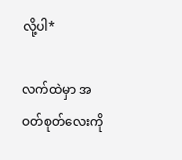လို့ပါ*

လက်ထဲမှာ အဝတ်စုတ်လေးကို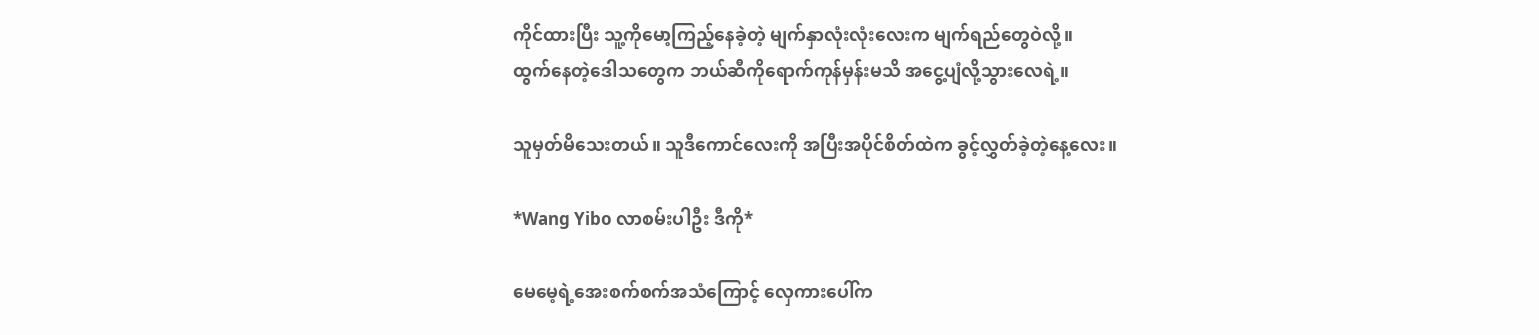ကိုင်ထားပြီး သူ့ကိုမော့ကြည့်နေခဲ့တဲ့ မျက်နှာလုံးလုံးလေးက မျက်ရည်တွေဝဲလို့။
ထွက်နေတဲ့ဒေါသတွေက ဘယ်ဆီကိုရောက်ကုန်မှန်းမသိ အငွေ့ပျံလို့သွားလေရဲ့။

သူမှတ်မိသေးတယ်။ သူဒီကောင်လေးကို အပြီးအပိုင်စိတ်ထဲက ခွင့်လွှတ်ခဲ့တဲ့နေ့လေး။

*Wang Yibo လာစမ်းပါဦး ဒီကို*

မေမေ့ရဲ့အေးစက်စက်အသံကြောင့် လှေကားပေါ်က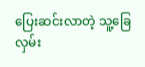ပြေးဆင်းလာတဲ့ သူ့ခြေလှမ်း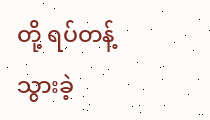တို့ ရပ်တန့်သွားခဲ့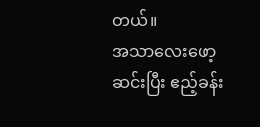တယ်။
အသာလေးဖော့ဆင်းပြီး ဧည့်ခန်း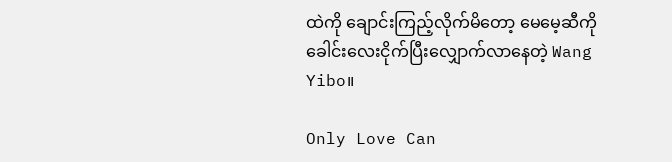ထဲကို ချောင်းကြည့်လိုက်မိတော့ မေမေ့ဆီကို ခေါင်းလေးငိုက်ပြီးလျှောက်လာနေတဲ့ Wang Yibo။

Only Love Can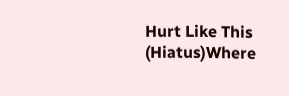Hurt Like This (Hiatus)Where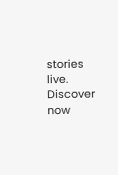stories live. Discover now